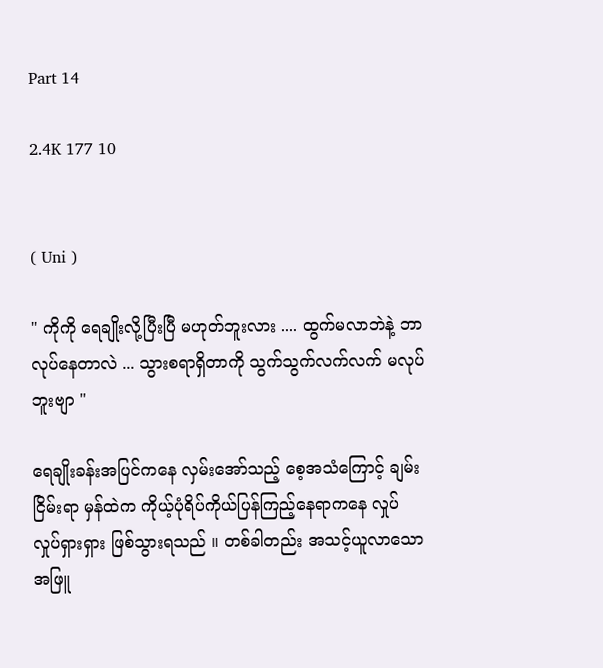Part 14

2.4K 177 10


( Uni )

" ကိုကို ရေချိုးလို့ပြီးပြီ မဟုတ်ဘူးလား .... ထွက်မလာဘဲနဲ့ ဘာလုပ်နေတာလဲ ... သွားစရာရှိတာကို သွက်သွက်လက်လက် မလုပ်ဘူးဗျာ "

ရေချိုးခန်းအပြင်ကနေ လှမ်းအော်သည့် စေ့အသံကြောင့် ချမ်းငြိမ်းရာ မှန်ထဲက ကိုယ့်ပုံရိပ်ကိုယ်ပြန်ကြည့်နေရာကနေ လှုပ်လှုပ်ရှားရှား ဖြစ်သွားရသည် ။ တစ်ခါတည်း အသင့်ယူလာသော အဖြူ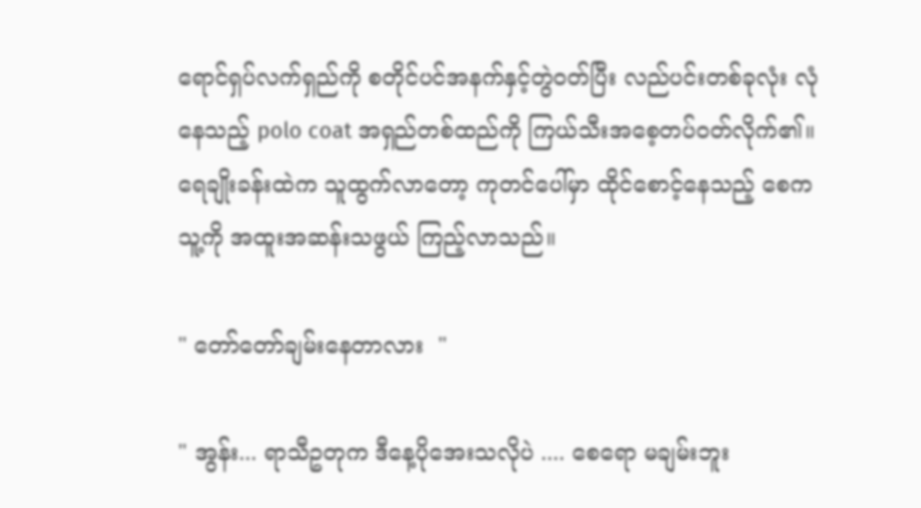ရောင်ရှပ်လက်ရှည်ကို စတိုင်ပင်အနက်နှင့်တွဲဝတ်ပြီး လည်ပင်းတစ်ခုလုံး လုံနေသည့် polo coat အရှည်တစ်ထည်ကို ကြယ်သီးအစေ့တပ်ဝတ်လိုက်၏။ ရေချိုးခန်းထဲက သူထွက်လာတော့ ကုတင်ပေါ်မှာ ထိုင်စောင့်နေသည့် စေက  သူ့ကို အထူးအဆန်းသဖွယ် ကြည့်လာသည်။

" တော်တော်ချမ်းနေတာလား  "

" အွန်း... ရာသီဥတုက ဒီနေ့ပိုအေးသလိုပဲ .... စေရော မချမ်းဘူး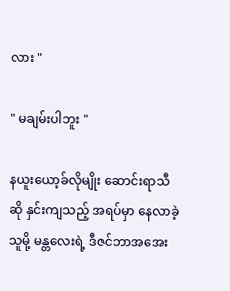လား "

" မချမ်းပါဘူး "

နယူး‌ယော့ခ်လိုမျိုး ဆောင်းရာသီဆို နှင်းကျသည့် အရပ်မှာ နေလာခဲ့သူမို့ မန္တလေးရဲ့ ဒီဇင်ဘာအအေး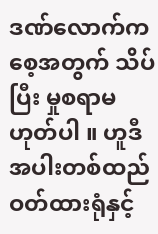ဒဏ်လောက်က စေ့အတွက် သိပ်ပြီး မှုစရာမဟုတ်ပါ ။ ဟူဒီအပါးတစ်ထည် ဝတ်ထားရုံနှင့်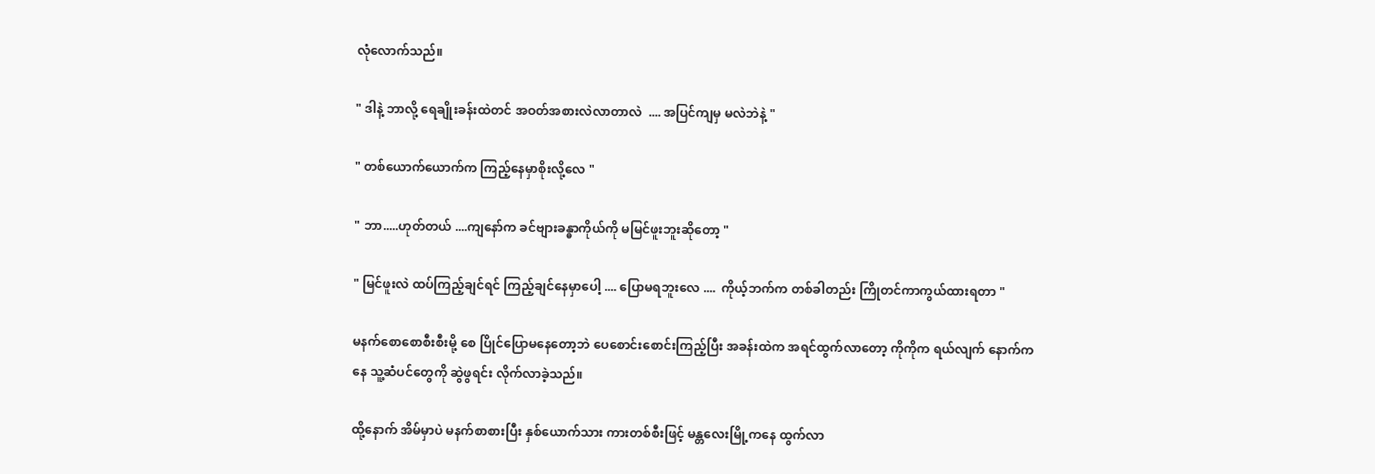လုံလောက်သည်။

" ဒါနဲ့ ဘာလို့ ရေချိုးခန်းထဲတင် အဝတ်အစားလဲလာတာလဲ  .... အပြင်ကျမှ မလဲဘဲနဲ့ "

" တစ်ယောက်ယောက်က ကြည့်နေမှာစိုးလို့လေ "

" ဘာ.....ဟုတ်တယ် ....ကျနော်က ခင်ဗျားခန္ဓာကိုယ်ကို မမြင်ဖူးဘူးဆိုတော့ "

" မြင်ဖူးလဲ ထပ်ကြည့်ချင်ရင် ကြည့်ချင်နေမှာပေါ့ .... ပြောမရဘူးလေ ....  ကိုယ့်ဘက်က တစ်ခါတည်း ကြိုတင်ကာကွယ်ထားရတာ "

မနက်စောစောစီးစီးမို့ စေ ပြိုင်ပြောမနေတော့ဘဲ ပေစောင်းစောင်းကြည့်ပြီး အခန်းထဲက အရင်ထွက်လာတော့ ကိုကိုက ရယ်လျက် နောက်ကနေ သူ့ဆံပင်တွေကို ဆွဲဖွရင်း လိုက်လာခဲ့သည်။

ထို့နောက် အိမ်မှာပဲ မနက်စာစားပြီး နှစ်ယောက်သား ကားတစ်စီးဖြင့် မန္တလေးမြို့ကနေ ထွက်လာ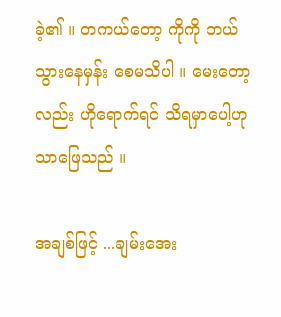ခဲ့၏ ။ တကယ်တော့ ကိုကို ဘယ်သွားနေမှန်း စေမသိပါ ။ မေးတော့လည်း ဟိုရောက်ရင် သိရမှာပေါ့ဟုသာဖြေသည် ။

အချစ်ဖြင့် ...ချမ်းအေး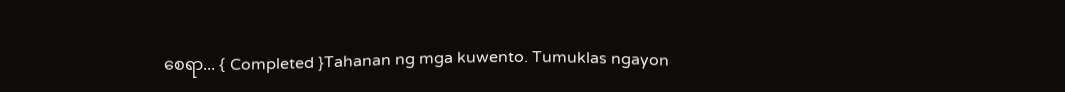စေရာ... { Completed }Tahanan ng mga kuwento. Tumuklas ngayon